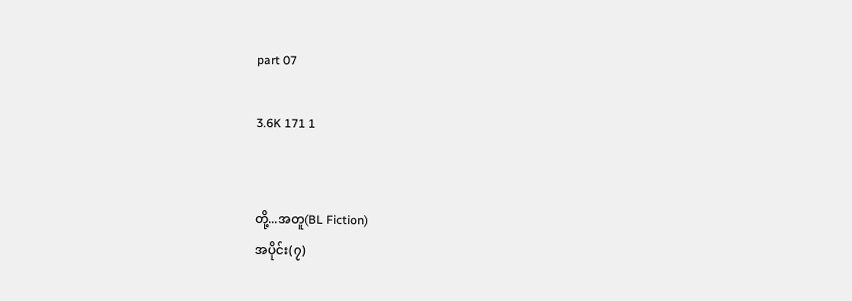part 07

3.6K 171 1


တို့...အတူ(BL Fiction)
အပိုင်း(၇)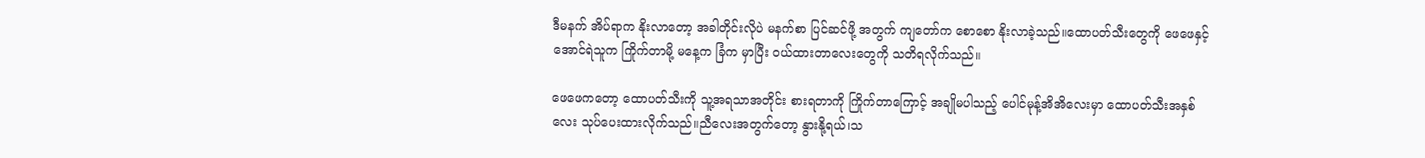ဒီမနက် အိပ်ရာက နိုးလာတော့ အခါတိုင်းလိုပဲ မနက်စာ ပြင်ဆင်ဖို့ အတွက် ကျတော်က စောစော နိုးလာခဲ့သည်။ထောပတ်သီးတွေကို ဖေဖေနှင့် အောင်ရဲသူက ကြိုက်တာမို့ မနေ့က ခြံက မှာပြီး ဝယ်ထားတာလေးတွေကို သတိရလိုက်သည်။

ဖေဖေကတော့ ထောပတ်သီးကို သူ့အရသာအတိုင်း စားရတာကို ကြိုက်တာကြောင့် အချိုမပါသည့် ပေါင်မုန့်အိအိလေးမှာ ထောပတ်သီးအနှစ်လေး သုပ်ပေးထားလိုက်သည်။ညီလေးအတွက်တော့ နွားနို့ရယ်၊သ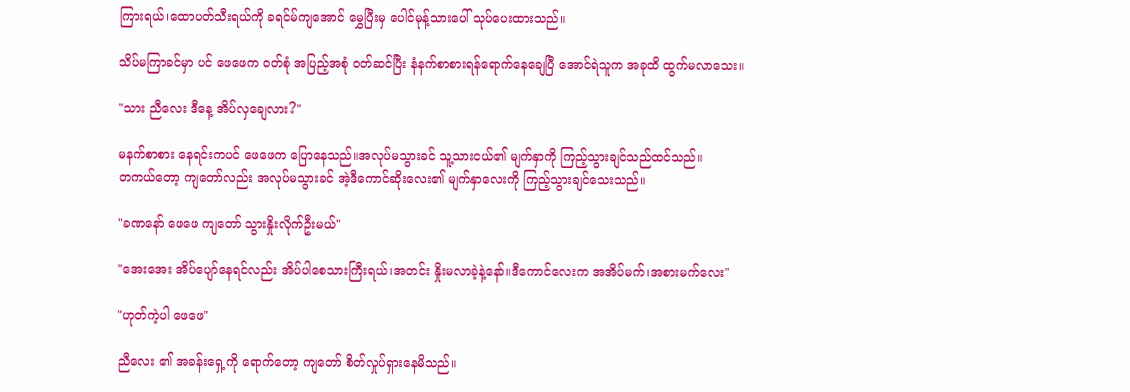ကြားရယ်၊ထောပတ်သီးရယ်ကို ခရင်မ်ကျအောင် မွှေပြီးမှ ပေါင်မုန့်သားပေါ် သုပ်ပေးထားသည်။

သိပ်မကြာခင်မှာ ပင် ဖေဖေက ဝတ်စုံ အပြည့်အစုံ ဝတ်ဆင်ပြီး နံနက်စာစားရန်ရောက်နေချေပြီ အောင်ရဲသူက အခုထိ ထွက်မလာသေး။

"သား ညီလေး ဒီနေ့ အိပ်လှချေလား?"

မနက်စာစား နေရင်းကပင် ဖေဖေက ပြောနေသည်။အလုပ်မသွားခင် သူ့သားငယ်၏ မျက်နှာကို ကြည့်သွားချင်သည်ထင်သည်။
တကယ်တော့ ကျတော်လည်း အလုပ်မသွားခင် အဲ့ဒီကောင်ဆိုးလေး၏ မျက်နှာလေးကို ကြည့်သွားချင်သေးသည်။

"ခဏနော် ဖေဖေ ကျတော် သွားနှိုးလိုက်ဦးမယ်"

"အေးအေး အိပ်ပျော်နေရင်လည်း အိပ်ပါစေသားကြီးရယ်၊အတင်း နှိုးမလာခဲ့နဲ့နော်။ဒီကောင်လေးက အအိပ်မက်၊အစားမက်လေး"

"ဟုတ်ကဲ့ပါ ဖေဖေ"

ညီလေး ၏ အခန်းရှေ့ကို ရောက်တော့ ကျတော် စိတ်လှုပ်ရှားနေမိသည်။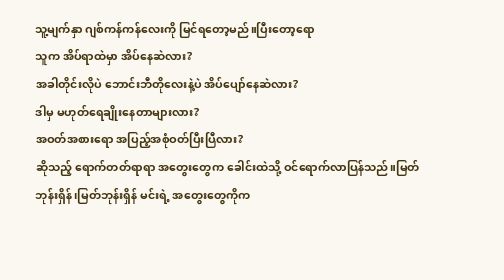သူ့မျက်နှာ ဂျစ်ကန်ကန်လေးကို မြင်ရတော့မည်။ပြီးတော့ရော
သူက အိပ်ရာထဲမှာ အိပ်နေဆဲလား?
အခါတိုင်းလိုပဲ ဘောင်းဘီတိုလေးနဲ့ပဲ အိပ်ပျော်နေဆဲလား?
ဒါမှ မဟုတ်ရေချိုးနေတာများလား?
အဝတ်အစားရော အပြည့်အစုံဝတ်ပြီးပြီလား?
ဆိုသည့် ရောက်တတ်ရာရာ အတွေးတွေက ခေါင်းထဲသို့ ဝင်ရောက်လာပြန်သည်။မြတ်ဘုန်းရှိန်၊မြတ်ဘုန်းရှိန် မင်းရဲ့ အတွေးတွေကိုက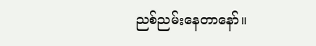ညစ်ညမ်းနေတာနော်။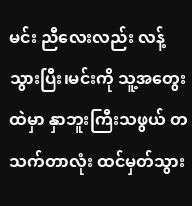မင်း ညီလေးလည်း လန့်သွားပြီး၊မင်းကို သူ့အတွေးထဲမှာ နှာဘူးကြီးသဖွယ် တသက်တာလုံး ထင်မှတ်သွား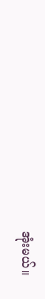အုံးမယ်။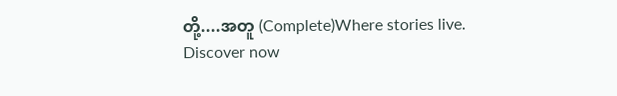တို့....အတူ (Complete)Where stories live. Discover now